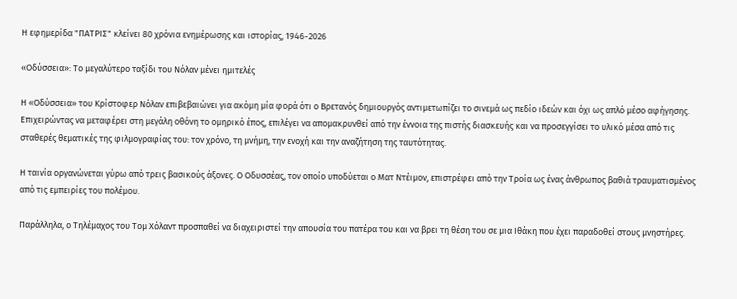Η εφημερίδα "ΠΑΤΡΙΣ" κλείνει 80 χρόνια ενημέρωσης και ιστορίας, 1946-2026

«Οδύσσεια»: Το μεγαλύτερο ταξίδι του Νόλαν μένει ημιτελές

Η «Οδύσσεια» του Κρίστοφερ Νόλαν επιβεβαιώνει για ακόμη μία φορά ότι ο Βρετανός δημιουργός αντιμετωπίζει το σινεμά ως πεδίο ιδεών και όχι ως απλό μέσο αφήγησης. Επιχειρώντας να μεταφέρει στη μεγάλη οθόνη το ομηρικό έπος, επιλέγει να απομακρυνθεί από την έννοια της πιστής διασκευής και να προσεγγίσει το υλικό μέσα από τις σταθερές θεματικές της φιλμογραφίας του: τον χρόνο, τη μνήμη, την ενοχή και την αναζήτηση της ταυτότητας.

Η ταινία οργανώνεται γύρω από τρεις βασικούς άξονες. Ο Οδυσσέας, τον οποίο υποδύεται ο Ματ Ντέιμον, επιστρέφει από την Τροία ως ένας άνθρωπος βαθιά τραυματισμένος από τις εμπειρίες του πολέμου.

Παράλληλα, ο Τηλέμαχος του Τομ Χόλαντ προσπαθεί να διαχειριστεί την απουσία του πατέρα του και να βρει τη θέση του σε μια Ιθάκη που έχει παραδοθεί στους μνηστήρες.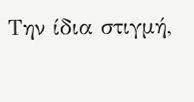Την ίδια στιγμή,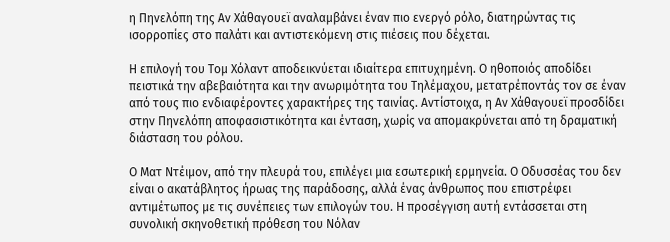η Πηνελόπη της Αν Χάθαγουεϊ αναλαμβάνει έναν πιο ενεργό ρόλο, διατηρώντας τις ισορροπίες στο παλάτι και αντιστεκόμενη στις πιέσεις που δέχεται.

Η επιλογή του Τομ Χόλαντ αποδεικνύεται ιδιαίτερα επιτυχημένη. Ο ηθοποιός αποδίδει πειστικά την αβεβαιότητα και την ανωριμότητα του Τηλέμαχου, μετατρέποντάς τον σε έναν από τους πιο ενδιαφέροντες χαρακτήρες της ταινίας. Αντίστοιχα, η Αν Χάθαγουεϊ προσδίδει στην Πηνελόπη αποφασιστικότητα και ένταση, χωρίς να απομακρύνεται από τη δραματική διάσταση του ρόλου.

Ο Ματ Ντέιμον, από την πλευρά του, επιλέγει μια εσωτερική ερμηνεία. Ο Οδυσσέας του δεν είναι ο ακατάβλητος ήρωας της παράδοσης, αλλά ένας άνθρωπος που επιστρέφει αντιμέτωπος με τις συνέπειες των επιλογών του. Η προσέγγιση αυτή εντάσσεται στη συνολική σκηνοθετική πρόθεση του Νόλαν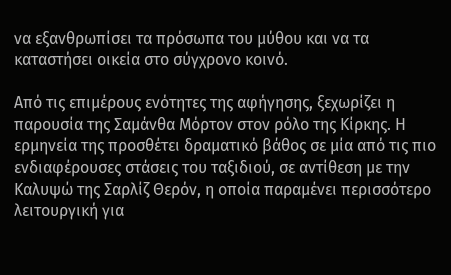να εξανθρωπίσει τα πρόσωπα του μύθου και να τα καταστήσει οικεία στο σύγχρονο κοινό.

Από τις επιμέρους ενότητες της αφήγησης, ξεχωρίζει η παρουσία της Σαμάνθα Μόρτον στον ρόλο της Κίρκης. Η ερμηνεία της προσθέτει δραματικό βάθος σε μία από τις πιο ενδιαφέρουσες στάσεις του ταξιδιού, σε αντίθεση με την Καλυψώ της Σαρλίζ Θερόν, η οποία παραμένει περισσότερο λειτουργική για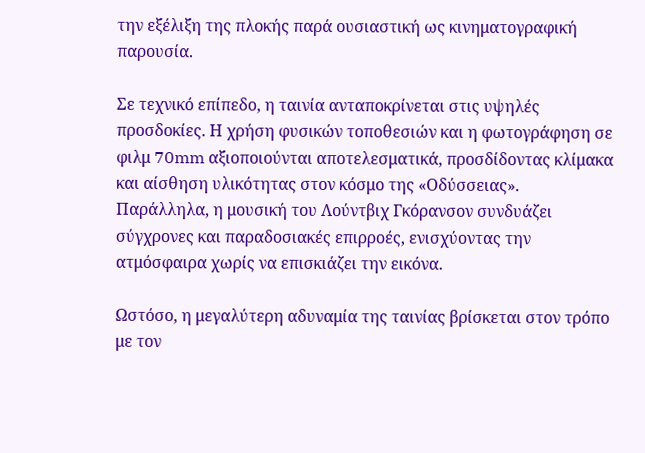την εξέλιξη της πλοκής παρά ουσιαστική ως κινηματογραφική παρουσία.

Σε τεχνικό επίπεδο, η ταινία ανταποκρίνεται στις υψηλές προσδοκίες. Η χρήση φυσικών τοποθεσιών και η φωτογράφηση σε φιλμ 70mm αξιοποιούνται αποτελεσματικά, προσδίδοντας κλίμακα και αίσθηση υλικότητας στον κόσμο της «Οδύσσειας». Παράλληλα, η μουσική του Λούντβιχ Γκόρανσον συνδυάζει σύγχρονες και παραδοσιακές επιρροές, ενισχύοντας την ατμόσφαιρα χωρίς να επισκιάζει την εικόνα.

Ωστόσο, η μεγαλύτερη αδυναμία της ταινίας βρίσκεται στον τρόπο με τον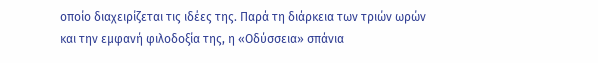οποίο διαχειρίζεται τις ιδέες της. Παρά τη διάρκεια των τριών ωρών και την εμφανή φιλοδοξία της, η «Οδύσσεια» σπάνια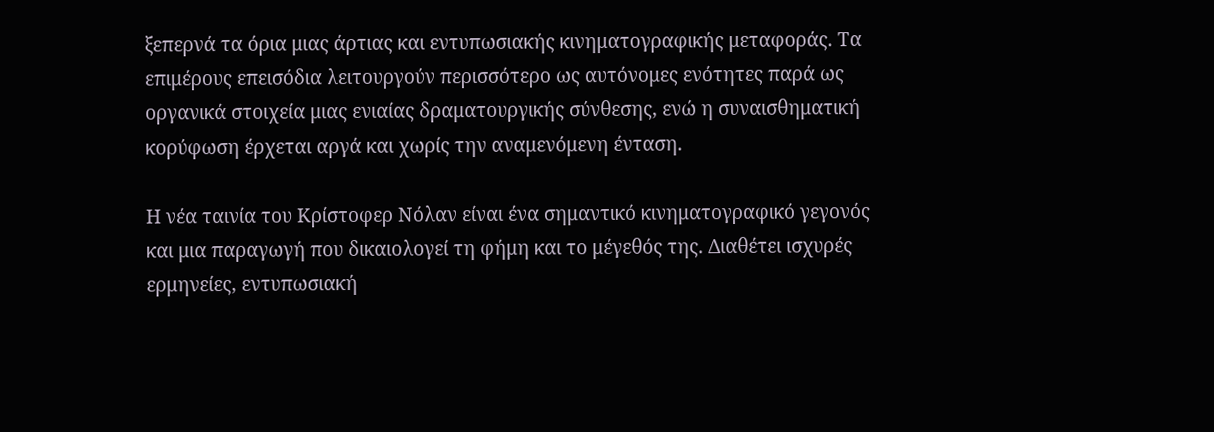ξεπερνά τα όρια μιας άρτιας και εντυπωσιακής κινηματογραφικής μεταφοράς. Τα επιμέρους επεισόδια λειτουργούν περισσότερο ως αυτόνομες ενότητες παρά ως οργανικά στοιχεία μιας ενιαίας δραματουργικής σύνθεσης, ενώ η συναισθηματική κορύφωση έρχεται αργά και χωρίς την αναμενόμενη ένταση.

Η νέα ταινία του Κρίστοφερ Νόλαν είναι ένα σημαντικό κινηματογραφικό γεγονός και μια παραγωγή που δικαιολογεί τη φήμη και το μέγεθός της. Διαθέτει ισχυρές ερμηνείες, εντυπωσιακή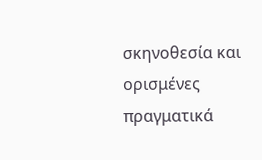σκηνοθεσία και ορισμένες πραγματικά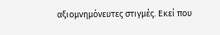αξιομνημόνευτες στιγμές. Εκεί που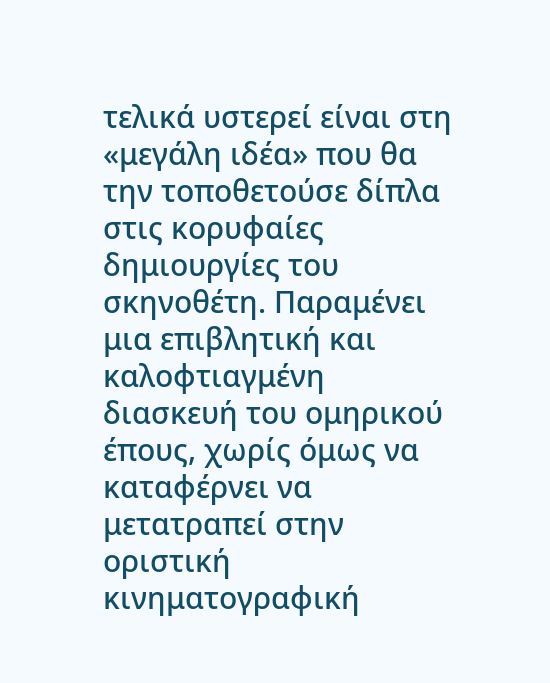τελικά υστερεί είναι στη «μεγάλη ιδέα» που θα την τοποθετούσε δίπλα στις κορυφαίες δημιουργίες του σκηνοθέτη. Παραμένει μια επιβλητική και καλοφτιαγμένη διασκευή του ομηρικού έπους, χωρίς όμως να καταφέρνει να μετατραπεί στην οριστική κινηματογραφική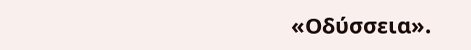«Οδύσσεια».